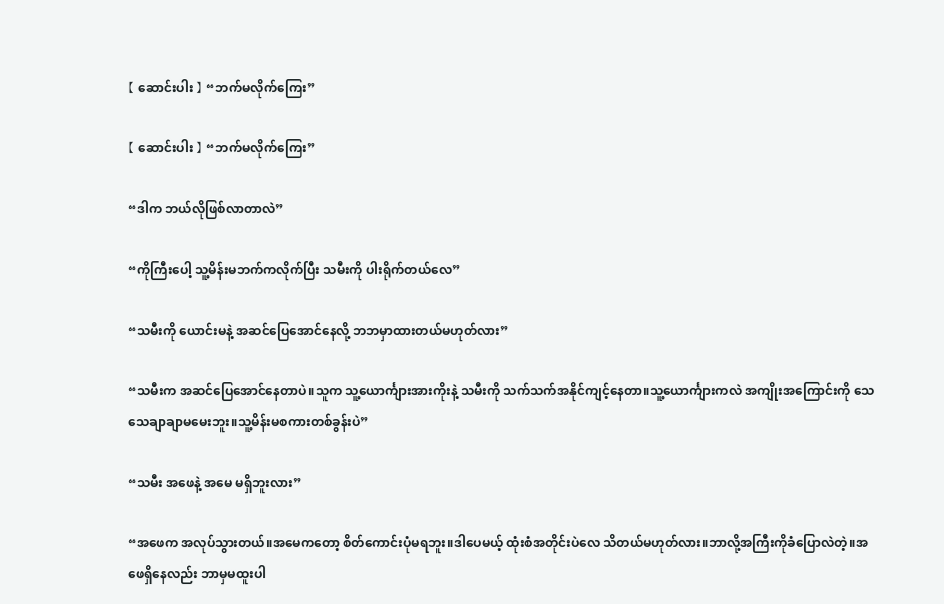【 ဆောင်းပါး 】 “ဘက်မလိုက်ကြေး”

【 ဆောင်းပါး 】 “ဘက်မလိုက်ကြေး”

“ဒါက ဘယ်လိုဖြစ်လာတာလဲ”

“ကိုကြီးပေါ့ သူ့မိန်းမဘက်ကလိုက်ပြီး သမီးကို ပါးရိုက်တယ်လေ”

“သမီးကို ယောင်းမနဲ့ အဆင်ပြေအောင်နေလို့ ဘဘမှာထားတယ်မဟုတ်လား”

“သမီးက အဆင်ပြေအောင်နေတာပဲ။သူက သူ့ယောင်္ကျားအားကိုးနဲ့ သမီးကို သက်သက်အနိုင်ကျင့်နေတာ။သူ့ယောင်္ကျားကလဲ အကျိုးအကြောင်းကို သေသေချာချာမမေးဘူး။သူ့မိန်းမစကားတစ်ခွန်းပဲ”

“သမီး အဖေနဲ့ အမေ မရှိဘူးလား”

“အဖေက အလုပ်သွားတယ်။အမေကတော့ စိတ်ကောင်းပုံမရဘူး။ဒါပေမယ့် ထုံးစံအတိုင်းပဲလေ သိတယ်မဟုတ်လား။ဘာလို့အကြီးကိုခံပြောလဲတဲ့။အဖေရှိနေလည်း ဘာမှမထူးပါ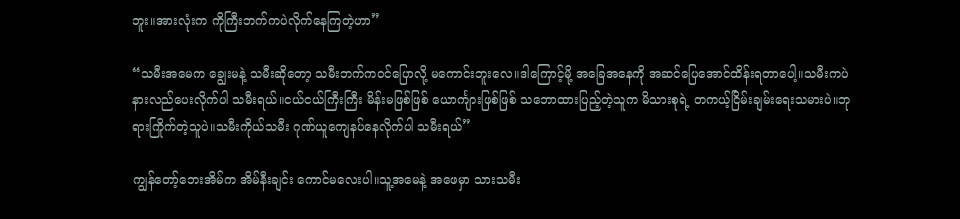ဘူး။အားလုံးက ကိုကြီးဘက်ကပဲလိုက်နေကြတဲ့ဟာ”

“သမီးအမေက ချွေးမနဲ့ သမီးဆိုတော့ သမီးဘက်ကဝင်ပြောလို့ မကောင်းဘူးလေ။ဒါကြောင့်မို့ အခြေအနေကို အဆင်ပြေအောင်ထိန်းရတာပေါ့။သမီးကပဲ နားလည်ပေးလိုက်ပါ သမီးရယ်။ငယ်ငယ်ကြီးကြီး မိန်းမဖြစ်ဖြစ် ယောင်္ကျားဖြစ်ဖြစ် သဘောထားပြည့်တဲ့သူက မိသားစုရဲ့ တကယ့်ငြိမ်းချမ်းရေးသမားပဲ။ဘုရားကြိုက်တဲ့သူပဲ။သမီးကိုယ်သမီး ဂုဏ်ယူကျေနပ်နေလိုက်ပါ သမီးရယ်”

ကျွန်တော့်ဘေးအိမ်က အိမ်နီးချင်း ကောင်မလေးပါ။သူ့အမေနဲ့ အဖေမှာ သားသမီး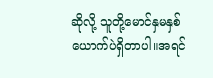ဆိုလို့ သူတို့မောင်နှမနှစ်ယောက်ပဲရှိတာပါ။အရင်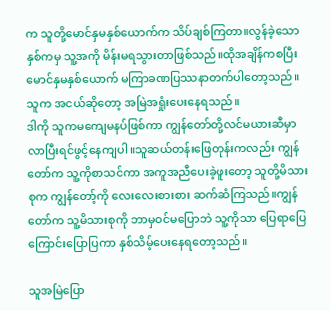က သူတို့မောင်နှမနှစ်ယောက်က သိပ်ချစ်ကြတာ။လွန်ခဲ့သောနှစ်ကမှ သူ့အကို မိန်းမရသွားတာဖြစ်သည်။ထိုအချိန်ကစပြီး မောင်နှမနှစ်ယောက် မကြာခဏပြဿနာတက်ပါတော့သည်။သူက အငယ်ဆိုတော့ အမြဲအရှုံးပေးနေရသည်။
ဒါကို သူကမကျေမနပ်ဖြစ်ကာ ကျွန်တော်တို့လင်မယားဆီမှာ လာပြီးရင်ဖွင့်နေကျပါ။သူဆယ်တန်းဖြေတုန်းကလည်း ကျွန်တော်က သူ့ကိုစာသင်ကာ အကူအညီပေးခဲ့ဖူးတော့ သူတို့မိသားစုက ကျွန်တော့်ကို လေးလေးစားစား ဆက်ဆံကြသည်။ကျွန်တော်က သူ့မိသားစုကို ဘာမှဝင်မပြောဘဲ သူ့ကိုသာ ပြေရာပြေကြောင်းပြောပြကာ နှစ်သိမ့်ပေးနေရတော့သည်။

သူအမြဲပြော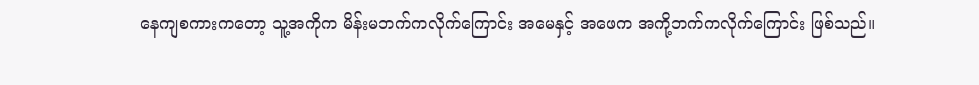နေကျစကားကတော့ သူ့အကိုက မိန်းမဘက်ကလိုက်ကြောင်း အမေနှင့် အဖေက အကို့ဘက်ကလိုက်ကြောင်း ဖြစ်သည်။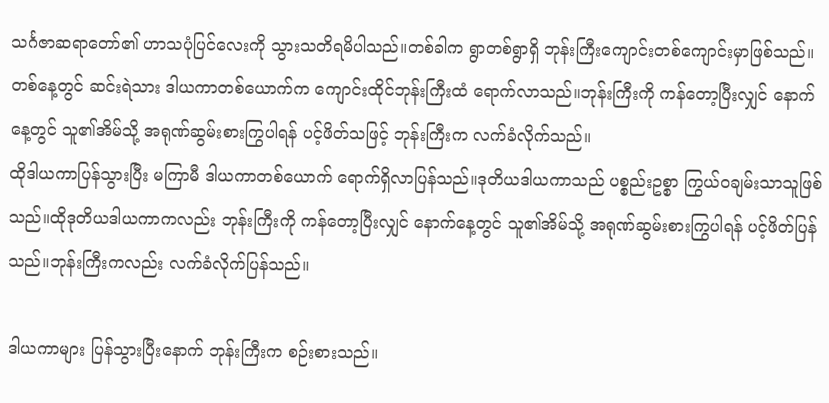သင်္ဂဇာဆရာတော်၏ ဟာသပုံပြင်လေးကို သွားသတိရမိပါသည်။တစ်ခါက ရွာတစ်ရွာရှိ ဘုန်းကြီးကျောင်းတစ်ကျောင်းမှာဖြစ်သည်။တစ်နေ့တွင် ဆင်းရဲသား ဒါယကာတစ်ယောက်က ကျောင်းထိုင်ဘုန်းကြီးထံ ရောက်လာသည်။ဘုန်းကြီးကို ကန်တော့ပြီးလျှင် နောက်နေ့တွင် သူ၏အိမ်သို့ အရုဏ်ဆွမ်းစားကြွပါရန် ပင့်ဖိတ်သဖြင့် ဘုန်းကြီးက လက်ခံလိုက်သည်။
ထိုဒါယကာပြန်သွားပြီး မကြာမီ ဒါယကာတစ်ယောက် ရောက်ရှိလာပြန်သည်။ဒုတိယဒါယကာသည် ပစ္စည်းဥစ္စာ ကြွယ်ဝချမ်းသာသူဖြစ်သည်။ထိုဒုတိယဒါယကာကလည်း ဘုန်းကြီးကို ကန်တော့ပြီးလျှင် နောက်နေ့တွင် သူ၏အိမ်သို့ အရုဏ်ဆွမ်းစားကြွပါရန် ပင့်ဖိတ်ပြန်သည်။ဘုန်းကြီးကလည်း လက်ခံလိုက်ပြန်သည်။

ဒါယကာများ ပြန်သွားပြီးနောက် ဘုန်းကြီးက စဉ်းစားသည်။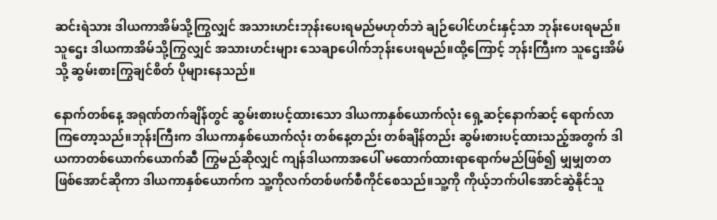ဆင်းရဲသား ဒါယကာအိမ်သို့ကြွလျှင် အသားဟင်းဘုန်းပေးရမည်မဟုတ်ဘဲ ချဉ်ပေါင်ဟင်းနှင့်သာ ဘုန်းပေးရမည်။သူဌေး ဒါယကာအိမ်သို့ကြွလျှင် အသားဟင်းများ သေချာပေါက်ဘုန်းပေးရမည်။ထို့ကြောင့် ဘုန်းကြီးက သူဌေးအိမ်သို့ ဆွမ်းစားကြွချင်စိတ် ပိုများနေသည်။

နောက်တစ်နေ့ အရုဏ်တက်ချိန်တွင် ဆွမ်းစားပင့်ထားသော ဒါယကာနှစ်ယောက်လုံး ရှေ့ဆင့်နောက်ဆင့် ရောက်လာကြတော့သည်။ဘုန်းကြီးက ဒါယကာနှစ်ယောက်လုံး တစ်နေ့တည်း တစ်ချိန်တည်း ဆွမ်းစားပင့်ထားသည့်အတွက် ဒါယကာတစ်ယောက်ယောက်ဆီ ကြွမည်ဆိုလျှင် ကျန်ဒါယကာအပေါ် မထောက်ထားရာရောက်မည်ဖြစ်၍ မျှမျှတတဖြစ်အောင်ဆိုကာ ဒါယကာနှစ်ယောက်က သူ့ကိုလက်တစ်ဖက်စီကိုင်စေသည်။သူ့ကို ကိုယ့်ဘက်ပါအောင်ဆွဲနိုင်သူ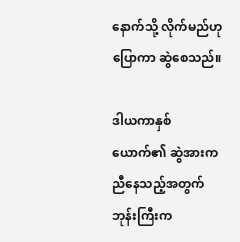နောက်သို့ လိုက်မည်ဟုပြောကာ ဆွဲစေသည်။

ဒါယကာနှစ်ယောက်၏ ဆွဲအားကညီနေသည့်အတွက် ဘုန်းကြီးက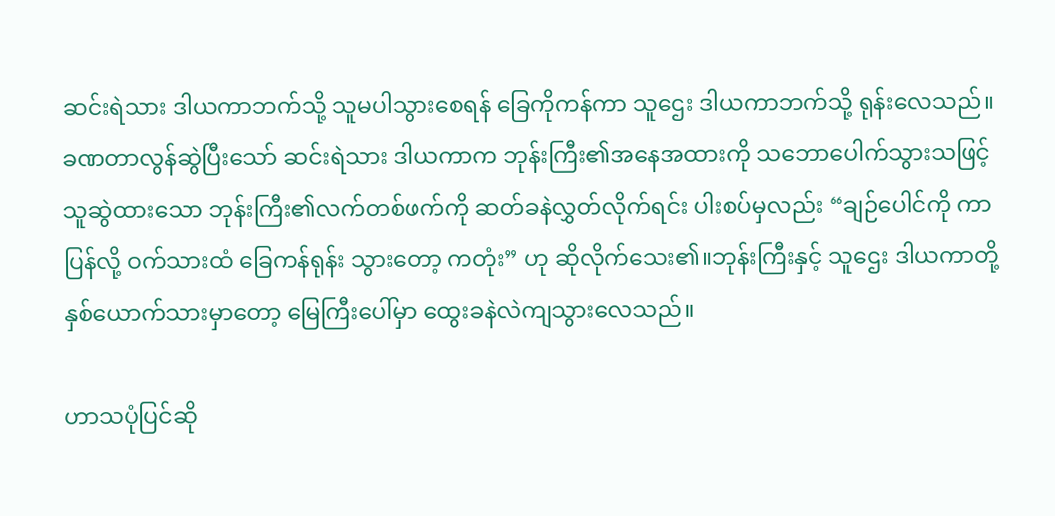ဆင်းရဲသား ဒါယကာဘက်သို့ သူမပါသွားစေရန် ခြေကိုကန်ကာ သူဌေး ဒါယကာဘက်သို့ ရုန်းလေသည်။ခဏတာလွန်ဆွဲပြီးသော် ဆင်းရဲသား ဒါယကာက ဘုန်းကြီး၏အနေအထားကို သဘောပေါက်သွားသဖြင့် သူဆွဲထားသော ဘုန်းကြီး၏လက်တစ်ဖက်ကို ဆတ်ခနဲလွှတ်လိုက်ရင်း ပါးစပ်မှလည်း “ချဉ်ပေါင်ကို ကာပြန်လို့ ဝက်သားထံ ခြေကန်ရုန်း သွားတော့ ကတုံး” ဟု ဆိုလိုက်သေး၏။ဘုန်းကြီးနှင့် သူဌေး ဒါယကာတို့ နှစ်ယောက်သားမှာတော့ မြေကြီးပေါ်မှာ ထွေးခနဲလဲကျသွားလေသည်။

ဟာသပုံပြင်ဆို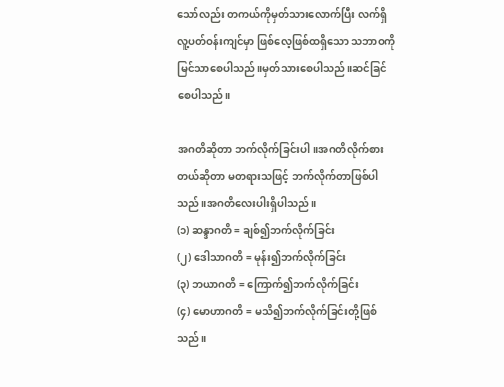သော်လည်း တကယ်ကိုမှတ်သားလောက်ပြီး လက်ရှိ လူ့ပတ်ဝန်းကျင်မှာ ဖြစ်လေ့ဖြစ်ထရှိသော သဘာဝကို မြင်သာစေပါသည်။မှတ်သားစေပါသည်။ဆင်ခြင်စေပါသည်။

အဂတိဆိုတာ ဘက်လိုက်ခြင်းပါ။အဂတိလိုက်စားတယ်ဆိုတာ မတရားသဖြင့် ဘက်လိုက်တာဖြစ်ပါသည်။အဂတိလေးပါးရှိပါသည်။
(၁) ဆန္ဒာဂတိ = ချစ်၍ဘက်လိုက်ခြင်း
(၂) ဒေါသာဂတိ = မုန်း၍ဘက်လိုက်ခြင်း
(၃) ဘယာဂတိ = ကြောက်၍ဘက်လိုက်ခြင်း
(၄) မောဟာဂတိ = မသိ၍ဘက်လိုက်ခြင်းတို့ဖြစ်သည်။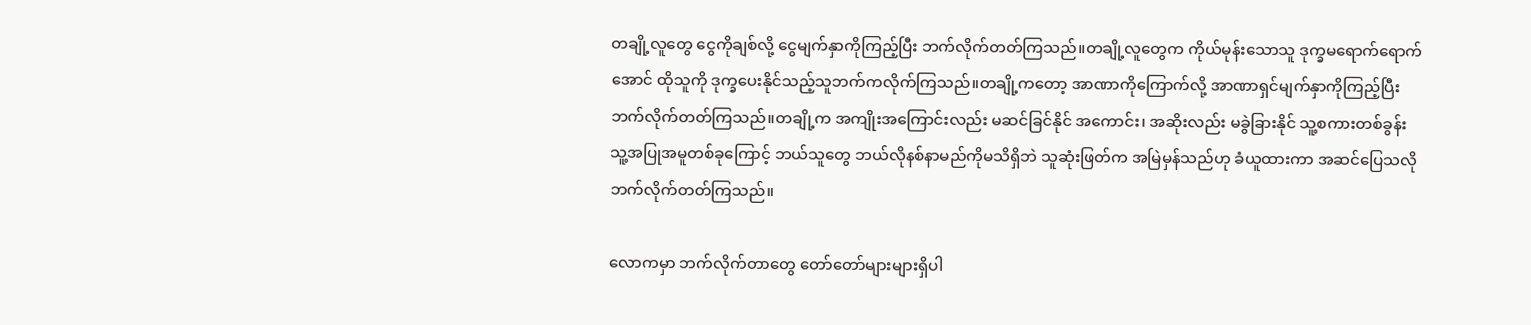တချို့လူတွေ ငွေကိုချစ်လို့ ငွေမျက်နှာကိုကြည့်ပြီး ဘက်လိုက်တတ်ကြသည်။တချို့လူတွေက ကိုယ်မုန်းသောသူ ဒုက္ခမရောက်ရောက်အောင် ထိုသူကို ဒုက္ခပေးနိုင်သည့်သူဘက်ကလိုက်ကြသည်။တချို့ကတော့ အာဏာကိုကြောက်လို့ အာဏာရှင်မျက်နှာကိုကြည့်ပြီး ဘက်လိုက်တတ်ကြသည်။တချို့က အကျိုးအကြောင်းလည်း မဆင်ခြင်နိုင် အကောင်း၊ အဆိုးလည်း မခွဲခြားနိုင် သူ့စကားတစ်ခွန်း သူ့အပြုအမူတစ်ခုကြောင့် ဘယ်သူတွေ ဘယ်လိုနစ်နာမည်ကိုမသိရှိဘဲ သူဆုံးဖြတ်က အမြဲမှန်သည်ဟု ခံယူထားကာ အဆင်ပြေသလို ဘက်လိုက်တတ်ကြသည်။

လောကမှာ ဘက်လိုက်တာတွေ တော်တော်များများရှိပါ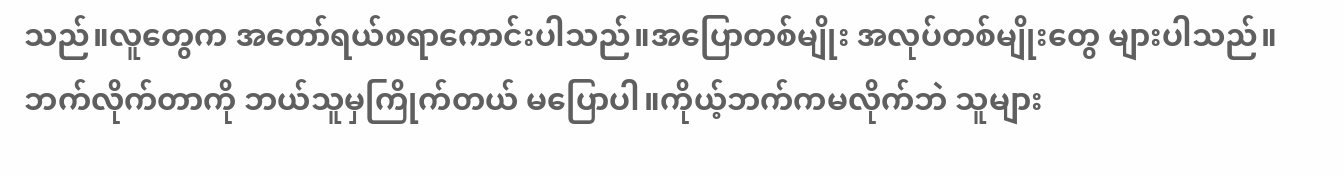သည်။လူတွေက အတော်ရယ်စရာကောင်းပါသည်။အပြောတစ်မျိုး အလုပ်တစ်မျိုးတွေ များပါသည်။ဘက်လိုက်တာကို ဘယ်သူမှကြိုက်တယ် မပြောပါ။ကိုယ့်ဘက်ကမလိုက်ဘဲ သူများ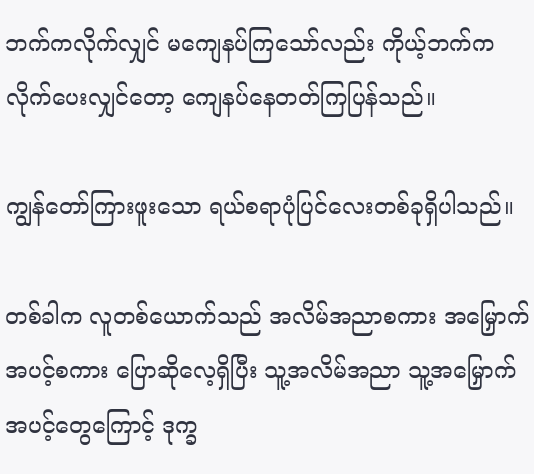ဘက်ကလိုက်လျှင် မကျေနပ်ကြသော်လည်း ကိုယ့်ဘက်ကလိုက်ပေးလျှင်တော့ ကျေနပ်နေတတ်ကြပြန်သည်။

ကျွန်တော်ကြားဖူးသော ရယ်စရာပုံပြင်လေးတစ်ခုရှိပါသည်။

တစ်ခါက လူတစ်ယောက်သည် အလိမ်အညာစကား အမြှောက်အပင့်စကား ပြောဆိုလေ့ရှိပြီး သူ့အလိမ်အညာ သူ့အမြှောက်အပင့်တွေကြောင့် ဒုက္ခ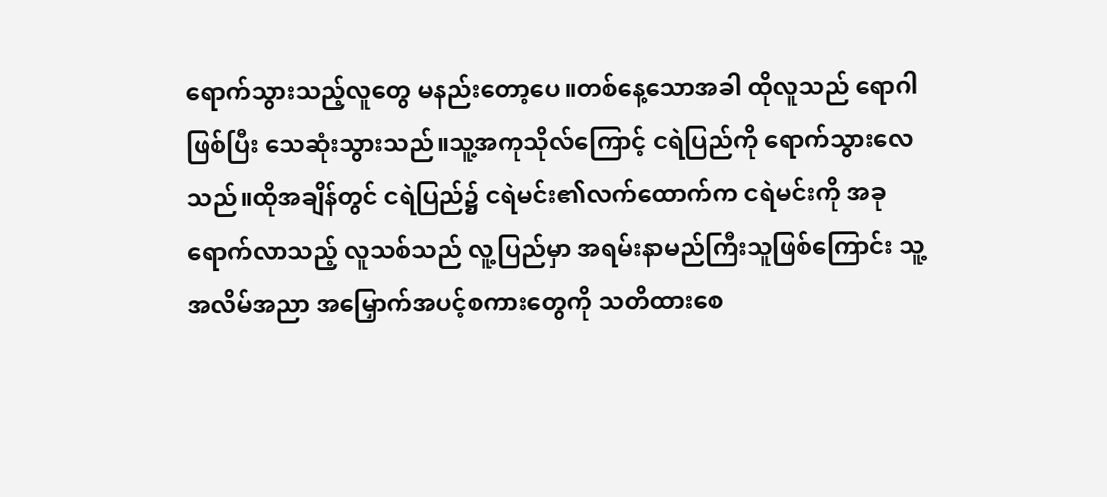ရောက်သွားသည့်လူတွေ မနည်းတော့ပေ။တစ်နေ့သောအခါ ထိုလူသည် ရောဂါဖြစ်ပြီး သေဆုံးသွားသည်။သူ့အကုသိုလ်ကြောင့် ငရဲပြည်ကို ရောက်သွားလေသည်။ထိုအချိန်တွင် ငရဲပြည်၌ ငရဲမင်း၏လက်ထောက်က ငရဲမင်းကို အခုရောက်လာသည့် လူသစ်သည် လူ့ပြည်မှာ အရမ်းနာမည်ကြီးသူဖြစ်ကြောင်း သူ့အလိမ်အညာ အမြှောက်အပင့်စကားတွေကို သတိထားစေ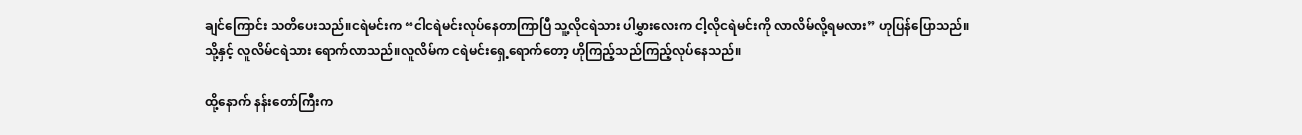ချင်ကြောင်း သတိပေးသည်။ငရဲမင်းက “ငါငရဲမင်းလုပ်နေတာကြာပြီ သူ့လိုငရဲသား ပါမွှားလေးက ငါ့လိုငရဲမင်းကို လာလိမ်လို့ရမလား” ဟုပြန်ပြောသည်။သို့နှင့် လူလိမ်ငရဲသား ရောက်လာသည်။လူလိမ်က ငရဲမင်းရှေ့ရောက်တော့ ဟိုကြည့်သည်ကြည့်လုပ်နေသည်။

ထို့နောက် နန်းတော်ကြီးက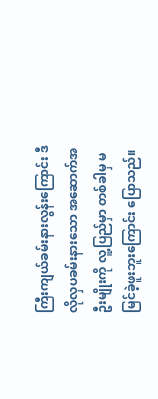ကြီးကျယ်ခမ်းနားလွန်းကြောင်း ဒီလိုလှပခမ်းနားသော အဆောက်အဦးမျိုးကို လူ့ပြည်မှာ တစ်ခါမှ မမြင်ခဲ့ဖူးဘူးကြောင်း ပြောသည်။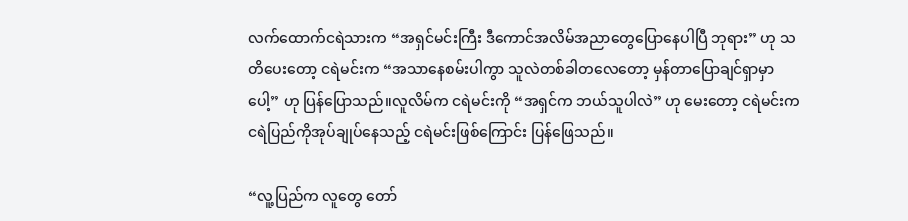လက်ထောက်ငရဲသားက “အရှင်မင်းကြီး ဒီကောင်အလိမ်အညာတွေပြောနေပါပြီ ဘုရား” ဟု သတိပေးတော့ ငရဲမင်းက “အသာနေစမ်းပါကွာ သူလဲတစ်ခါတလေတော့ မှန်တာပြောချင်ရှာမှာပေါ့” ဟု ပြန်ပြောသည်။လူလိမ်က ငရဲမင်းကို “အရှင်က ဘယ်သူပါလဲ” ဟု မေးတော့ ငရဲမင်းက ငရဲပြည်ကိုအုပ်ချုပ်နေသည့် ငရဲမင်းဖြစ်ကြောင်း ပြန်ဖြေသည်။

“လူ့ပြည်က လူတွေ တော်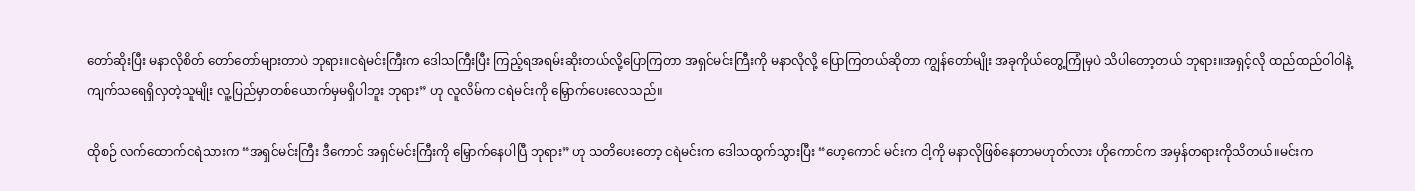တော်ဆိုးပြီး မနာလိုစိတ် တော်တော်များတာပဲ ဘုရား။ငရဲမင်းကြီးက ဒေါသကြီးပြီး ကြည့်ရအရမ်းဆိုးတယ်လို့ပြောကြတာ အရှင်မင်းကြီးကို မနာလိုလို့ ပြောကြတယ်ဆိုတာ ကျွန်တော်မျိုး အခုကိုယ်တွေ့ကြုံမှပဲ သိပါတော့တယ် ဘုရား။အရှင့်လို ထည်ထည်ဝါဝါနဲ့ ကျက်သရေရှိလှတဲ့သူမျိုး လူ့ပြည်မှာတစ်ယောက်မှမရှိပါဘူး ဘုရား” ဟု လူလိမ်က ငရဲမင်းကို မြှောက်ပေးလေသည်။

ထိုစဉ် လက်ထောက်ငရဲသားက “အရှင်မင်းကြီး ဒီကောင် အရှင်မင်းကြီးကို မြှောက်နေပါပြီ ဘုရား” ဟု သတိပေးတော့ ငရဲမင်းက ဒေါသထွက်သွားပြီး “ဟေ့ကောင် မင်းက ငါ့ကို မနာလိုဖြစ်နေတာမဟုတ်လား ဟိုကောင်က အမှန်တရားကိုသိတယ်။မင်းက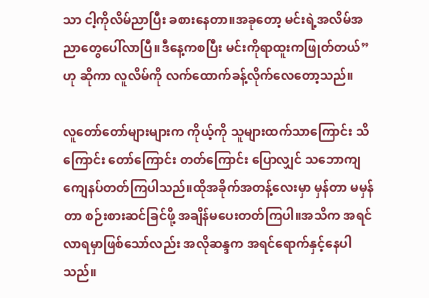သာ ငါ့ကိုလိမ်ညာပြီး ခစားနေတာ။အခုတော့ မင်းရဲ့အလိမ်အညာတွေပေါ်လာပြီ။ဒီနေ့ကစပြီး မင်းကိုရာထူးကဖြုတ်တယ်” ဟု ဆိုကာ လူလိမ်ကို လက်ထောက်ခန့်လိုက်လေတော့သည်။

လူတော်တော်များများက ကိုယ့်ကို သူများထက်သာကြောင်း သိကြောင်း တော်ကြောင်း တတ်ကြောင်း ပြောလျှင် သဘောကျ ကျေနပ်တတ်ကြပါသည်။ထိုအခိုက်အတန့်လေးမှာ မှန်တာ မမှန်တာ စဉ်းစားဆင်ခြင်ဖို့ အချိန်မပေးတတ်ကြပါ။အသိက အရင်လာရမှာဖြစ်သော်လည်း အလိုဆန္ဒက အရင်ရောက်နှင့်နေပါသည်။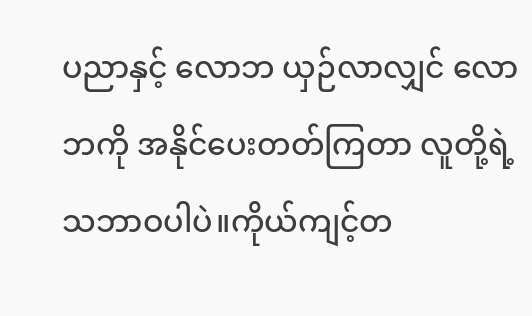ပညာနှင့် လောဘ ယှဉ်လာလျှင် လောဘကို အနိုင်ပေးတတ်ကြတာ လူတို့ရဲ့သဘာဝပါပဲ။ကိုယ်ကျင့်တ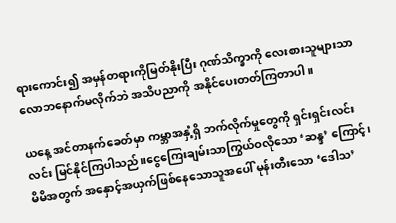ရားကောင်း၍ အမှန်တရားကိုမြတ်နိုးပြီး ဂုဏ်သိက္ခာကို လေးစားသူများသာ လောဘနောက်မလိုက်ဘဲ အသိပညာကို အနိုင်ပေးတတ်ကြတာပါ။

ယနေ့ အင်တာနက်ခေတ်မှာ ကမ္ဘာအနှံ့ရှိ ဘက်လိုက်မှုတွေကို ရှင်းရှင်းလင်းလင်း မြင်နိုင်ကြပါသည်။ငွေကြေးချမ်းသာကြွယ်ဝလိုသော ‘ဆန္ဒ’ ကြောင့်၊ မိမိအတွက် အနှောင့်အယှက်ဖြစ်နေသောသူအပေါ် မုန်းတီးသော ‘ဒေါသ’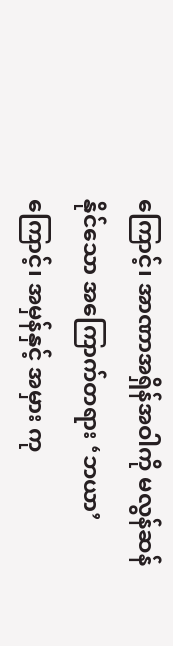ကြောင့်၊ အာဏာအရှိန်အဝါကို မလွန်ဆန်နိုင်သော အကြောက်တရား ‘ဘယာ’ ကြောင့်၊ အမှန်နှင့် အမှား ကု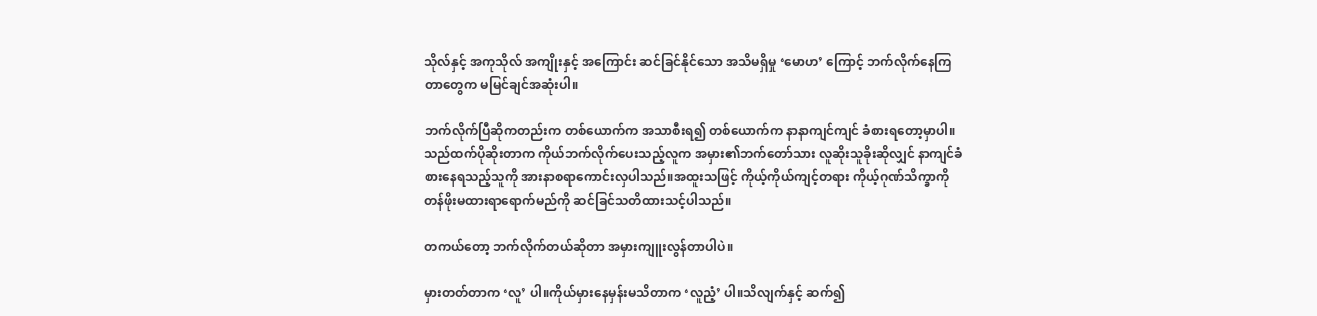သိုလ်နှင့် အကုသိုလ် အကျိုးနှင့် အကြောင်း ဆင်ခြင်နိုင်သော အသိမရှိမှု ‘မောဟ’ ကြောင့် ဘက်လိုက်နေကြတာတွေက မမြင်ချင်အဆုံးပါ။

ဘက်လိုက်ပြီဆိုကတည်းက တစ်ယောက်က အသာစီးရ၍ တစ်ယောက်က နာနာကျင်ကျင် ခံစားရတော့မှာပါ။သည်ထက်ပိုဆိုးတာက ကိုယ်ဘက်လိုက်ပေးသည့်လူက အမှား၏ဘက်တော်သား လူဆိုးသူခိုးဆိုလျှင် နာကျင်ခံစားနေရသည့်သူကို အားနာစရာကောင်းလှပါသည်။အထူးသဖြင့် ကိုယ့်ကိုယ်ကျင့်တရား ကိုယ့်ဂုဏ်သိက္ခာကို တန်ဖိုးမထားရာရောက်မည်ကို ဆင်ခြင်သတိထားသင့်ပါသည်။

တကယ်တော့ ဘက်လိုက်တယ်ဆိုတာ အမှားကျူးလွန်တာပါပဲ။

မှားတတ်တာက ‘လူ’ ပါ။ကိုယ်မှားနေမှန်းမသိတာက ‘လူညံ့’ ပါ။သိလျက်နှင့် ဆက်၍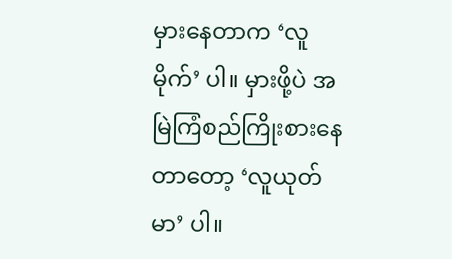မှားနေတာက ‘လူမိုက်’ ပါ။ မှားဖို့ပဲ အမြဲကြံစည်ကြိုးစားနေတာတော့ ‘လူယုတ်မာ’ ပါ။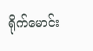ရိုက်မောင်း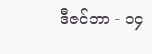ဒီဇင်ဘာ - ၁၄